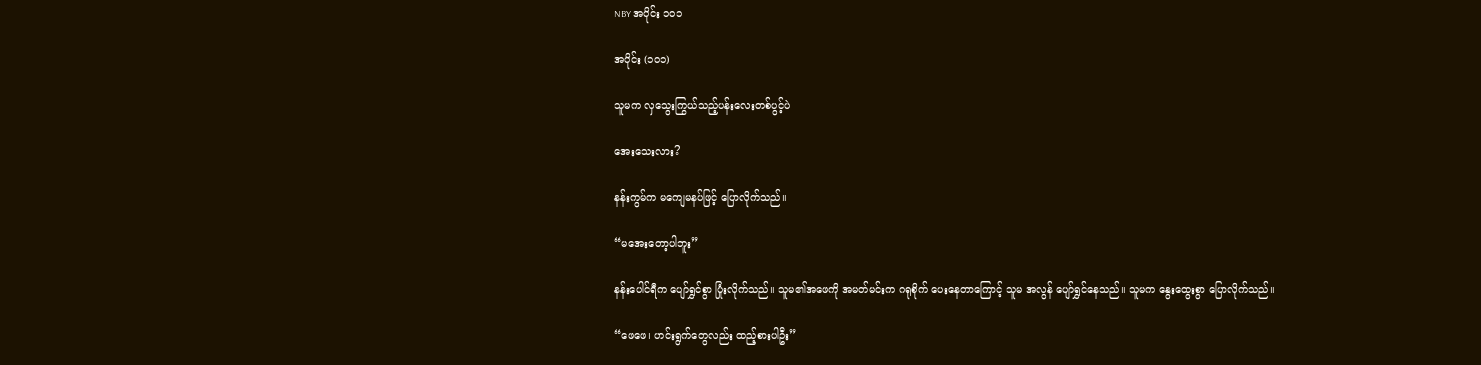NBY အပိုင်း ၁၀၁

အပိုင်း (၁၀၁)

သူမက လှသွေးကြွယ်သည့်ပန်းလေးတစ်ပွင့်ပဲ

အေးသေးလား?

နန်းကွမ်က မကျေမနပ်ဖြင့် ပြောလိုက်သည်။

“မအေးတော့ပါဘူး”

နန်းပေါင်ရီက ပျော်ရွှင်စွာ ပြုံးလိုက်သည်။ သူမ၏အဖေကို အမတ်မင်းက ဂရုစိုက် ပေးနေတာကြောင့် သူမ အလွန် ပျော်ရွှင်နေသည်။ သူမက နွေးထွေးစွာ ပြောလိုက်သည်။

“ဖေဖေ၊ ဟင်းရွက်တွေလည်း ထည့်စားပါဦး”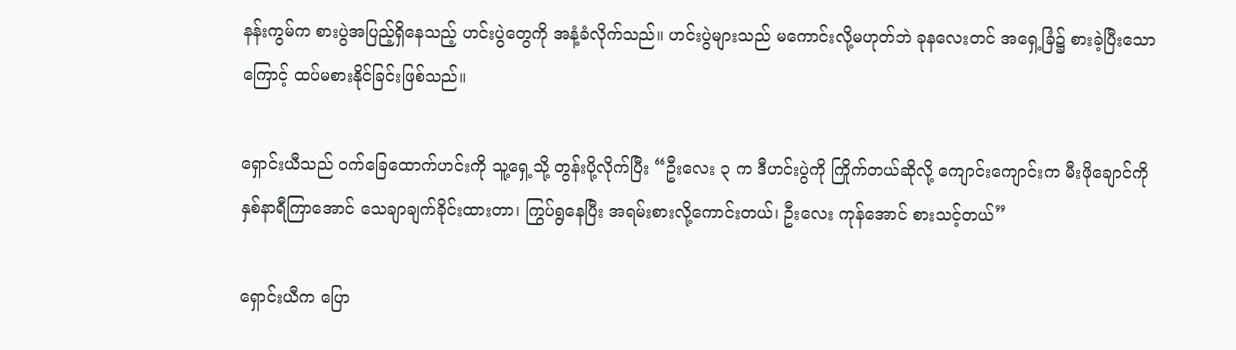နန်းကွမ်က စားပွဲအပြည့်ရှိနေသည့် ဟင်းပွဲတွေကို အနံ့ခံလိုက်သည်။ ဟင်းပွဲများသည် မကောင်းလို့မဟုတ်ဘဲ ခုနလေးတင် အရှေ့ခြံ၌ စားခဲ့ပြီးသောကြောင့် ထပ်မစားနိုင်ခြင်းဖြစ်သည်။

ရှောင်းယီသည် ဝက်ခြေထောက်ဟင်းကို သူ့ရှေ့သို့ တွန်းပို့လိုက်ပြီး “ဦးလေး ၃ က ဒီဟင်းပွဲကို ကြိုက်တယ်ဆိုလို့ ကျောင်းကျောင်းက မီးဖိုချောင်ကို နှစ်နာရီကြာအောင် သေချာချက်ခိုင်းထားတာ၊ ကြွပ်ရွနေပြီး အရမ်းစားလို့ကောင်းတယ်၊ ဦးလေး ကုန်အောင် စားသင့်တယ်”

ရှောင်းယီက ပြော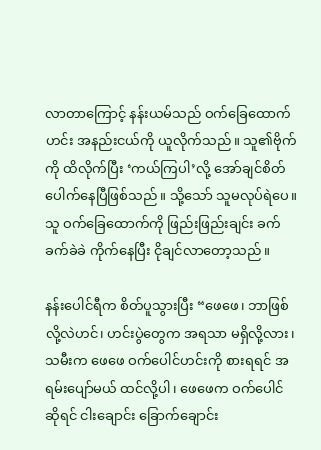လာတာကြောင့် နန်းယမ်သည် ဝက်ခြေထောက်ဟင်း အနည်းငယ်ကို ယူလိုက်သည်။ သူ၏ဗိုက်ကို ထိလိုက်ပြီး ‘ကယ်ကြပါ’လို့ အော်ချင်စိတ် ပေါက်နေပြီဖြစ်သည်။ သို့သော် သူမလုပ်ရဲပေ။ သူ ဝက်ခြေထောက်ကို ဖြည်းဖြည်းချင်း ခက်ခက်ခဲခဲ ကိုက်နေပြီး ငိုချင်လာတော့သည်။

နန်းပေါင်ရီက စိတ်ပူသွားပြီး “ဖေဖေ၊ ဘာဖြစ်လို့လဲဟင်၊ ဟင်းပွဲတွေက အရသာ မရှိလို့လား၊ သမီးက ဖေဖေ ဝက်ပေါင်ဟင်းကို စားရရင် အရမ်းပျော်မယ် ထင်လို့ပါ၊ ဖေဖေက ဝက်ပေါင်ဆိုရင် ငါးချောင်း ခြောက်ချောင်း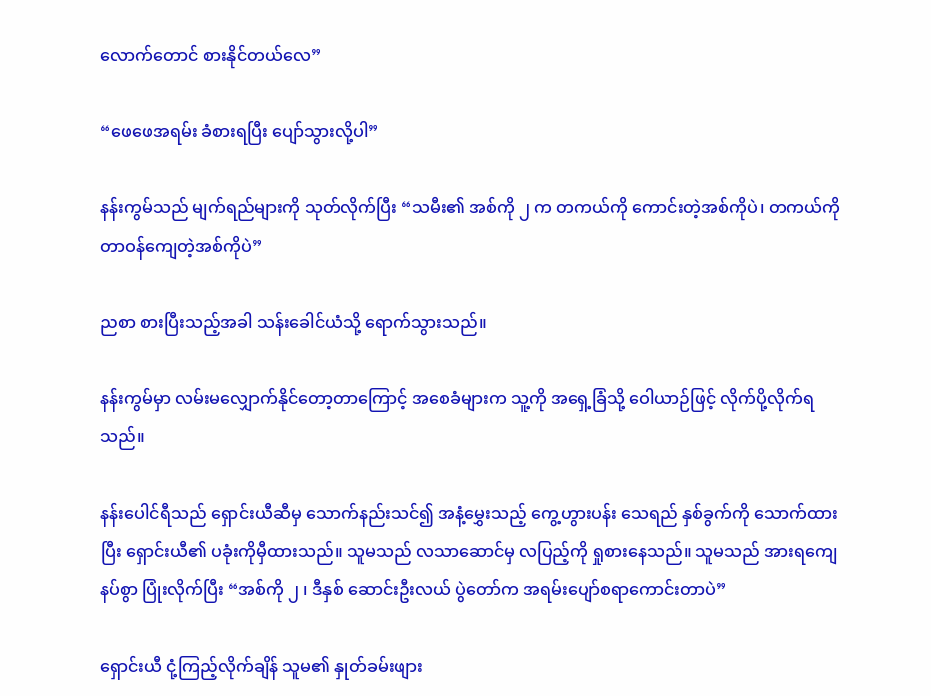လောက်တောင် စားနိုင်တယ်လေ”

“ဖေဖေအရမ်း ခံစားရပြီး ပျော်သွားလို့ပါ”

နန်းကွမ်သည် မျက်ရည်များကို သုတ်လိုက်ပြီး “သမီး၏ အစ်ကို ၂ က တကယ်ကို ကောင်းတဲ့အစ်ကိုပဲ၊ တကယ်ကို တာဝန်ကျေတဲ့အစ်ကိုပဲ”

ညစာ စားပြီးသည့်အခါ သန်းခေါင်ယံသို့ ရောက်သွားသည်။

နန်းကွမ်မှာ လမ်းမလျှောက်နိုင်တော့တာကြောင့် အစေခံများက သူ့ကို အရှေ့ခြံသို့ ဝေါယာဉ်ဖြင့် လိုက်ပို့လိုက်ရသည်။

နန်းပေါင်ရီသည် ရှောင်းယီဆီမှ သောက်နည်းသင်၍ အနံ့မွှေးသည့် ကွေ့ဟွားပန်း သေရည် နှစ်ခွက်ကို သောက်ထားပြီး ရှောင်းယီ၏ ပခုံးကိုမှီထားသည်။ သူမသည် လသာဆောင်မှ လပြည့်ကို ရှုစားနေသည်။ သူမသည် အားရကျေနပ်စွာ ပြုံးလိုက်ပြီး “အစ်ကို ၂ ၊ ဒီနှစ် ဆောင်းဦးလယ် ပွဲတော်က အရမ်းပျော်စရာကောင်းတာပဲ”

ရှောင်းယီ ငုံ့ကြည့်လိုက်ချိန် သူမ၏ နှုတ်ခမ်းဖျား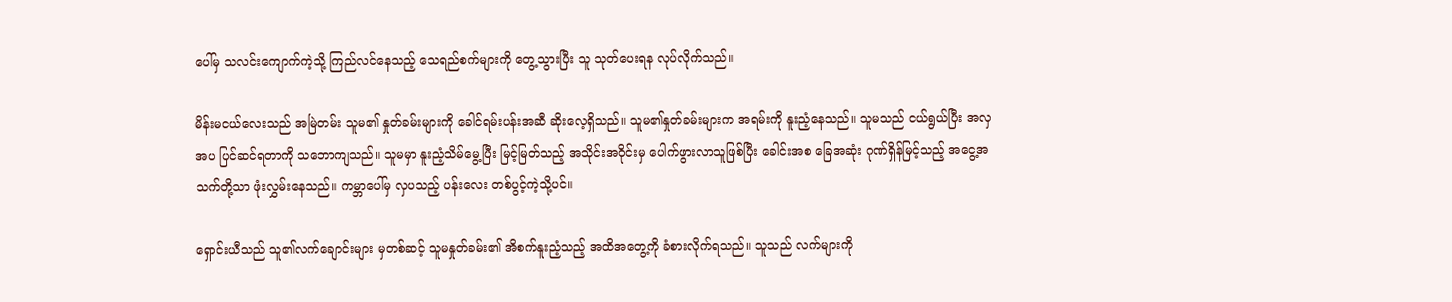ပေါ်မှ သလင်းကျောက်ကဲ့သို့ ကြည်လင်နေသည့် သေရည်စက်များကို တွေ့သွားပြီး သူ သုတ်ပေးရန လုပ်လိုက်သည်။

မိန်းမငယ်လေးသည် အမြဲတမ်း သူမ၏ နှုတ်ခမ်းများကို ခေါင်ရမ်းပန်းအဆီ ဆိုးလေ့ရှိသည်။ သူမ၏နှုတ်ခမ်းများက အရမ်းကို နူးညံ့နေသည်။ သူမသည် ငယ်ရွယ်ပြီး အလှအပ ပြင်ဆင်ရတာကို သဘောကျသည်။ သူမမှာ နူးညံ့သိမ်မွေ့ပြီး မြင့်မြတ်သည့် အသိုင်းအဝိုင်းမှ ပေါက်ဖွားလာသူဖြစ်ပြီး ခေါင်းအစ ခြေအဆုံး ဂုဏ်ရှိန်မြင့်သည့် အငွေ့အသက်တို့သာ ဖုံးလွှမ်းနေသည်။ ကမ္ဘာပေါ်မှ လှပသည့် ပန်းလေး တစ်ပွင့်ကဲ့သို့ပင်။

ရှောင်းယီသည် သူ၏လက်ချောင်းများ မှတစ်ဆင့် သူမနှုတ်ခမ်း၏ အိစက်နူးညံ့သည့် အထိအတွေ့ကို ခံစားလိုက်ရသည်။ သူသည် လက်များကို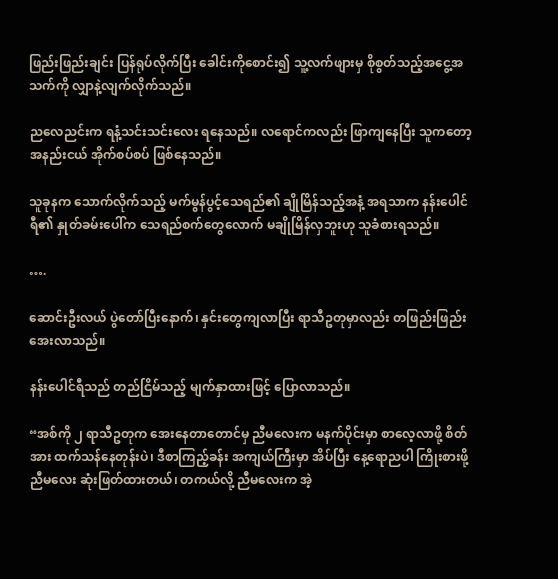ဖြည်းဖြည်းချင်း ပြန်ရုပ်လိုက်ပြီး ခေါင်းကိုစောင်း၍ သူ့လက်ဖျားမှ စိုစွတ်သည့်အငွေ့အသက်ကို လျှာနဲ့လျက်လိုက်သည်။

ညလေညင်းက ရနံ့သင်းသင်းလေး ရနေသည်။ လရောင်ကလည်း ဖြာကျနေပြီး သူကတော့ အနည်းငယ် အိုက်စပ်စပ် ဖြစ်နေသည်။

သူခုနက သောက်လိုက်သည့် မက်မွန်ပွင့်သေရည်၏ ချိုမြိန်သည့်အနံ့ အရသာက နန်းပေါင်ရီ၏ နှုတ်ခမ်းပေါ်က သေရည်စက်တွေလောက် မချိုမြိန်လှဘူးဟု သူခံစားရသည်။

….

ဆောင်းဦးလယ် ပွဲတော်ပြီးနောက်၊ နှင်းတွေကျလာပြီး ရာသီဥတုမှာလည်း တဖြည်းဖြည်း အေးလာသည်။

နန်းပေါင်ရီသည် တည်ငြိမ်သည့် မျက်နှာထားဖြင့် ပြောလာသည်။

“အစ်ကို ၂ ရာသီဥတုက အေးနေတာတောင်မှ ညီမလေးက မနက်ပိုင်းမှာ စာလေ့လာဖို့ စိတ်အား ထက်သန်နေတုန်းပဲ၊ ဒီစာကြည့်ခန်း အကျယ်ကြီးမှာ အိပ်ပြီး နေ့ရောညပါ ကြိုးစားဖို့ ညီမလေး ဆုံးဖြတ်ထားတယ်၊ တကယ်လို့ ညီမလေးက အဲ့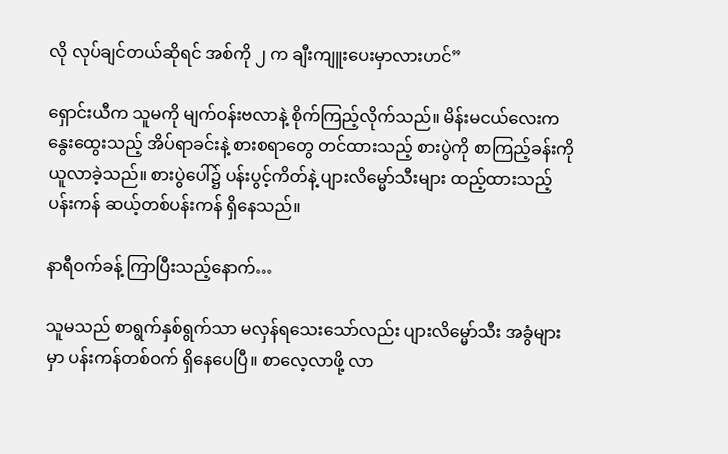လို လုပ်ချင်တယ်ဆိုရင် အစ်ကို ၂ က ချီးကျူးပေးမှာလားဟင်”

ရှောင်းယီက သူမကို မျက်ဝန်းဗလာနဲ့ စိုက်ကြည့်လိုက်သည်။ မိန်းမငယ်လေးက နွေးထွေးသည့် အိပ်ရာခင်းနဲ့ စားစရာတွေ တင်ထားသည့် စားပွဲကို စာကြည့်ခန်းကို ယူလာခဲ့သည်။ စားပွဲပေါ်၌ ပန်းပွင့်ကိတ်နဲ့ ပျားလိမ္မော်သီးများ ထည့်ထားသည့်ပန်းကန် ဆယ့်တစ်ပန်းကန် ရှိနေသည်။

နာရီဝက်ခန့် ကြာပြီးသည့်နောက်…

သူမသည် စာရွက်နှစ်ရွက်သာ မလှန်ရသေးသော်လည်း ပျားလိမ္မော်သီး အခွံများမှာ ပန်းကန်တစ်ဝက် ရှိနေပေပြီ။ စာလေ့လာဖို့ လာ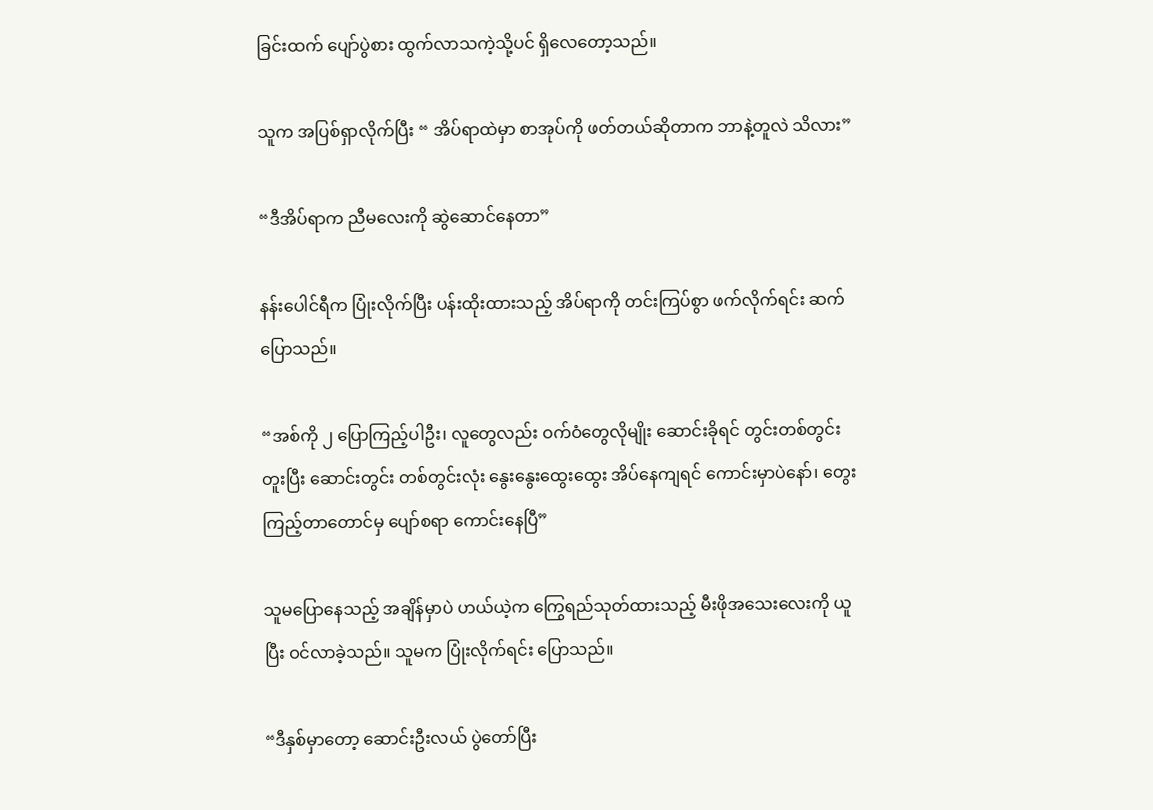ခြင်းထက် ပျော်ပွဲစား ထွက်လာသကဲ့သို့ပင် ရှိလေတော့သည်။

သူက အပြစ်ရှာလိုက်ပြီး “ အိပ်ရာထဲမှာ စာအုပ်ကို ဖတ်တယ်ဆိုတာက ဘာနဲ့တူလဲ သိလား”

“ဒီအိပ်ရာက ညီမလေးကို ဆွဲဆောင်နေတာ”

နန်းပေါင်ရီက ပြုံးလိုက်ပြီး ပန်းထိုးထားသည့် အိပ်ရာကို တင်းကြပ်စွာ ဖက်လိုက်ရင်း ဆက်ပြောသည်။

“အစ်ကို ၂ ပြောကြည့်ပါဦး၊ လူတွေလည်း ဝက်ဝံတွေလိုမျိုး ဆောင်းခိုရင် တွင်းတစ်တွင်း တူးပြီး ဆောင်းတွင်း တစ်တွင်းလုံး နွေးနွေးထွေးထွေး အိပ်နေကျရင် ကောင်းမှာပဲနော်၊ တွေးကြည့်တာတောင်မှ ပျော်စရာ ကောင်းနေပြီ”

သူမပြောနေသည့် အချိန်မှာပဲ ဟယ်ယဲ့က ကြွေရည်သုတ်ထားသည့် မီးဖိုအသေးလေးကို ယူပြီး ဝင်လာခဲ့သည်။ သူမက ပြုံးလိုက်ရင်း ပြောသည်။

“ဒီနှစ်မှာတော့ ဆောင်းဦးလယ် ပွဲတော်ပြီး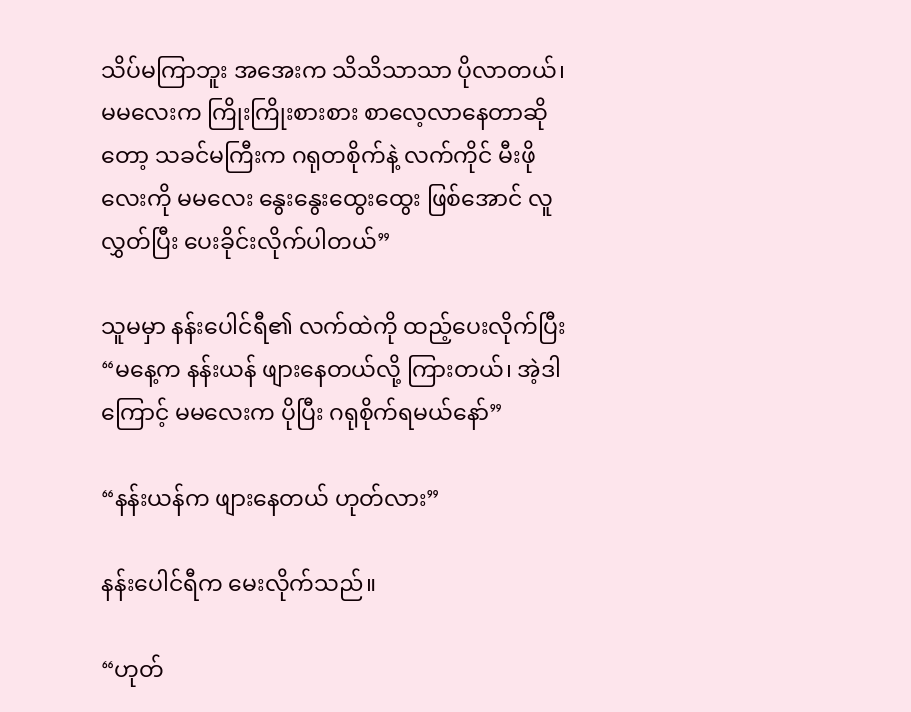သိပ်မကြာဘူး အအေးက သိသိသာသာ ပိုလာတယ်၊ မမလေးက ကြိုးကြိုးစားစား စာလေ့လာနေတာဆိုတော့ သခင်မကြီးက ဂရုတစိုက်နဲ့ လက်ကိုင် မီးဖိုလေးကို မမလေး နွေးနွေးထွေးထွေး ဖြစ်အောင် လူလွှတ်ပြီး ပေးခိုင်းလိုက်ပါတယ်”

သူမမှာ နန်းပေါင်ရီ၏ လက်ထဲကို ထည့်ပေးလိုက်ပြီး “မနေ့က နန်းယန် ဖျားနေတယ်လို့ ကြားတယ်၊ အဲ့ဒါကြောင့် မမလေးက ပိုပြီး ဂရုစိုက်ရမယ်နော်”

“နန်းယန်က ဖျားနေတယ် ဟုတ်လား”

နန်းပေါင်ရီက မေးလိုက်သည်။

“ဟုတ်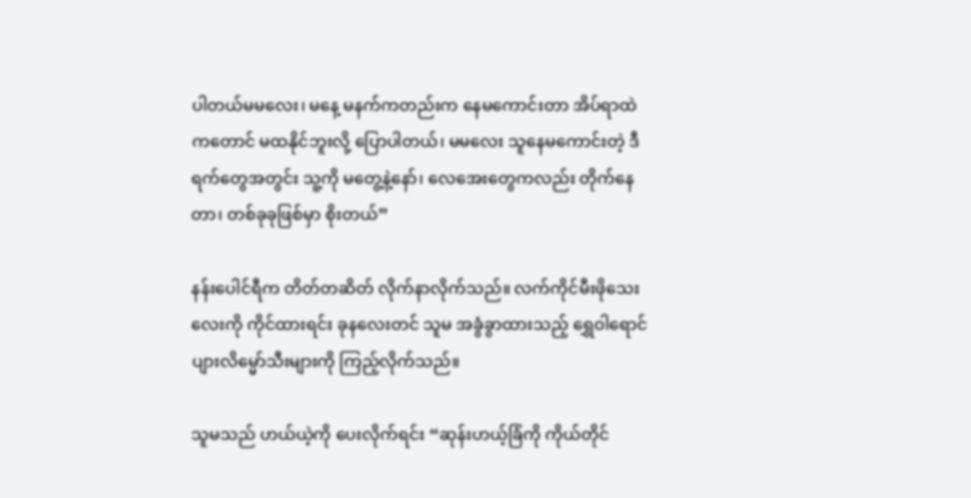ပါတယ်မမလေး၊ မနေ့ မနက်ကတည်းက နေမကောင်းတာ အိပ်ရာထဲကတောင် မထနိုင်ဘူးလို့ ပြောပါတယ်၊ မမလေး သူနေမကောင်းတဲ့ ဒီရက်တွေအတွင်း သူ့ကို မတွေ့နဲ့နော်၊ လေအေးတွေကလည်း တိုက်နေတာ၊ တစ်ခုခုဖြစ်မှာ စိုးတယ်”

နန်းပေါင်ရီက တိတ်တဆိတ် လိုက်နာလိုက်သည်။ လက်ကိုင်မီးဖိုသေးလေးကို ကိုင်ထားရင်း ခုနလေးတင် သူမ အခွံခွာထားသည့် ရွှေဝါရောင် ပျားလိမ္မော်သီးများကို ကြည့်လိုက်သည်။

သူမသည် ဟယ်ယဲ့ကို ပေးလိုက်ရင်း “ဆုန်းဟယ့်ခြံကို ကိုယ်တိုင်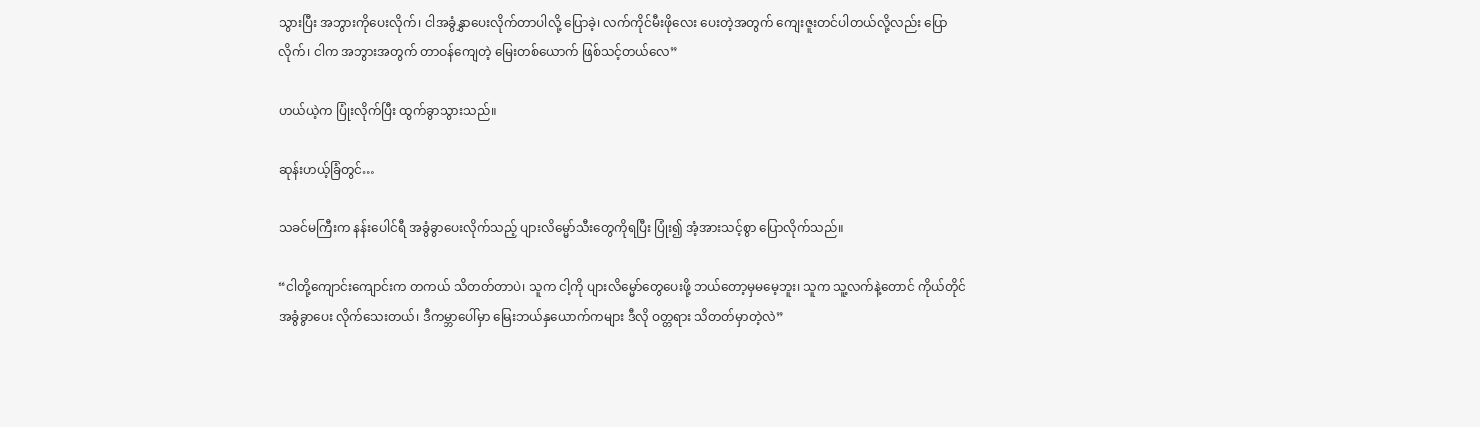သွားပြီး အဘွားကိုပေးလိုက်၊ ငါအခွံနွှာပေးလိုက်တာပါလို့ ပြောခဲ့၊ လက်ကိုင်မီးဖိုလေး ပေးတဲ့အတွက် ကျေးဇူးတင်ပါတယ်လို့လည်း ပြောလိုက်၊ ငါက အဘွားအတွက် တာဝန်ကျေတဲ့ မြေးတစ်ယောက် ဖြစ်သင့်တယ်လေ”

ဟယ်ယဲ့က ပြုံးလိုက်ပြီး ထွက်ခွာသွားသည်။

ဆုန်းဟယ့်ခြံတွင်…

သခင်မကြီးက နန်းပေါင်ရီ အခွံခွာပေးလိုက်သည့် ပျားလိမ္မော်သီးတွေကိုရပြီး ပြုံး၍ အံ့အားသင့်စွာ ပြောလိုက်သည်။

“ငါတို့ကျောင်းကျောင်းက တကယ် သိတတ်တာပဲ၊ သူက ငါ့ကို ပျားလိမ္မော်တွေပေးဖို့ ဘယ်တော့မှမမေ့ဘူး၊ သူက သူ့လက်နဲ့တောင် ကိုယ်တိုင် အခွံခွာပေး လိုက်သေးတယ်၊ ဒီကမ္ဘာပေါ်မှာ မြေးဘယ်နှယောက်ကများ ဒီလို ဝတ္တရား သိတတ်မှာတဲ့လဲ”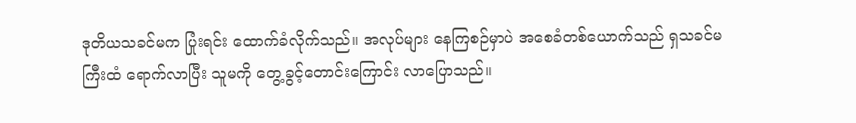ဒုတိယသခင်မက ပြုံးရင်း ထောက်ခံလိုက်သည်။ အလုပ်များ နေကြစဉ်မှာပဲ အစေခံတစ်ယောက်သည် ရှသခင်မကြီးထံ ရောက်လာပြီး သူမကို တွေ့ခွင့်တောင်းကြောင်း လာပြောသည်။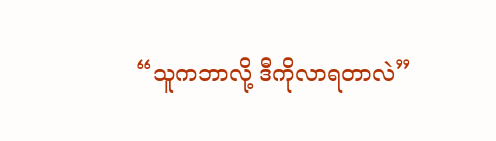“သူကဘာလို့ ဒီကိုလာရတာလဲ”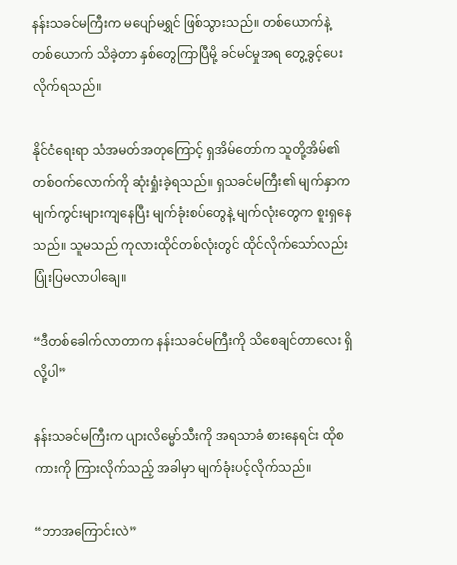နန်းသခင်မကြီးက မပျော်မရွှင် ဖြစ်သွားသည်။ တစ်ယောက်နဲ့တစ်ယောက် သိခဲ့တာ နှစ်တွေကြာပြီမို့ ခင်မင်မှုအရ တွေ့ခွင့်ပေးလိုက်ရသည်။

နိုင်ငံရေးရာ သံအမတ်အတုကြောင့် ရှအိမ်တော်က သူတို့အိမ်၏ တစ်ဝက်လောက်ကို ဆုံးရှုံးခဲ့ရသည်။ ရှသခင်မကြီး၏ မျက်နှာက မျက်ကွင်းများကျနေပြီး မျက်ခုံးစပ်တွေနဲ့ မျက်လုံးတွေက စူးရှနေသည်။ သူမသည် ကုလားထိုင်တစ်လုံးတွင် ထိုင်လိုက်သော်လည်း ပြုံးပြမလာပါချေ။

“ဒီတစ်ခေါက်လာတာက နန်းသခင်မကြီးကို သိစေချင်တာလေး ရှိလို့ပါ”

နန်းသခင်မကြီးက ပျားလိမ္မော်သီးကို အရသာခံ စားနေရင်း ထိုစကားကို ကြားလိုက်သည့် အခါမှာ မျက်ခုံးပင့်လိုက်သည်။

“ဘာအကြောင်းလဲ”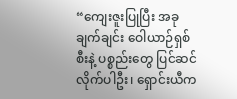“ကျေးဇူးပြုပြီး အခုချက်ချင်း ဝေါယာဉ်ရှစ်စီးနဲ့ ပစ္စည်းတွေ ပြင်ဆင်လိုက်ပါဦး၊ ရှောင်းယီက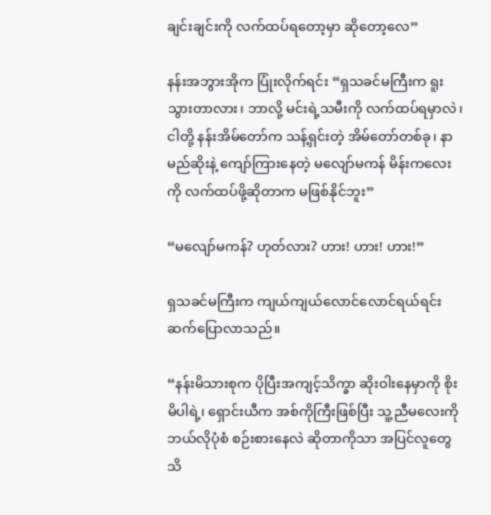ချင်းချင်းကို လက်ထပ်ရတော့မှာ ဆိုတော့လေ”

နန်းအဘွားအိုက ပြုံးလိုက်ရင်း “ရှသခင်မကြီးက ရူးသွားတာလား၊ ဘာလို့ မင်းရဲ့သမီးကို လက်ထပ်ရမှာလဲ၊ ငါတို့ နန်းအိမ်တော်က သန့်ရှင်းတဲ့ အိမ်တော်တစ်ခု၊ နာမည်ဆိုးနဲ့ ကျော်ကြားနေတဲ့ မလျော်မကန် မိန်းကလေးကို လက်ထပ်ဖို့ဆိုတာက မဖြစ်နိုင်ဘူး”

“မလျော်မကန်? ဟုတ်လား? ဟား! ဟား! ဟား!”

ရှသခင်မကြီးက ကျယ်ကျယ်လောင်လောင်ရယ်ရင်း ဆက်ပြောလာသည်။

“နန်းမိသားစုက ပိုပြီးအကျင့်သိက္ခာ ဆိုးဝါးနေမှာကို စိုးမိပါရဲ့၊ ရှောင်းယီက အစ်ကိုကြီးဖြစ်ပြီး သူ့ညီမလေးကို ဘယ်လိုပုံစံ စဉ်းစားနေလဲ ဆိုတာကိုသာ အပြင်လူတွေ သိ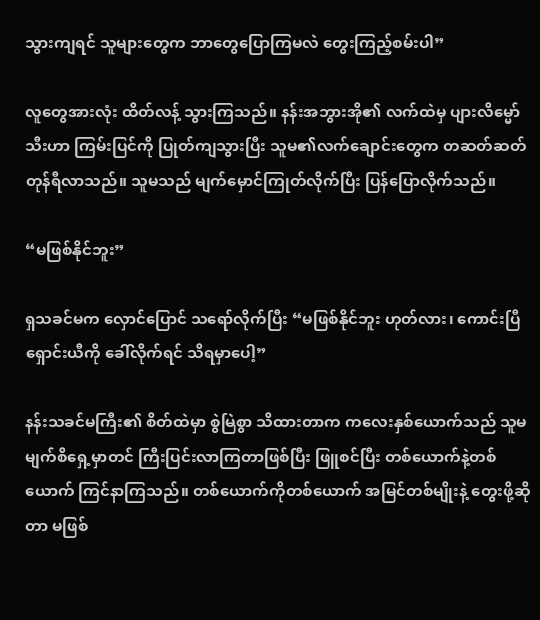သွားကျရင် သူများတွေက ဘာတွေပြောကြမလဲ တွေးကြည့်စမ်းပါ”

လူတွေအားလုံး ထိတ်လန့် သွားကြသည်။ နန်းအဘွားအို၏ လက်ထဲမှ ပျားလိမ္မော်သီးဟာ ကြမ်းပြင်ကို ပြုတ်ကျသွားပြီး သူမ၏လက်ချောင်းတွေက တဆတ်ဆတ် တုန်ရီလာသည်။ သူမသည် မျက်မှောင်ကြုတ်လိုက်ပြီး ပြန်ပြောလိုက်သည်။

“မဖြစ်နိုင်ဘူး”

ရှသခင်မက လှောင်ပြောင် သရော်လိုက်ပြီး “မဖြစ်နိုင်ဘူး ဟုတ်လား၊ ကောင်းပြီ ရှောင်းယီကို ခေါ်လိုက်ရင် သိရမှာပေါ့”

နန်းသခင်မကြီး၏ စိတ်ထဲမှာ စွဲမြဲစွာ သိထားတာက ကလေးနှစ်ယောက်သည် သူမ မျက်စိရှေ့မှာတင် ကြီးပြင်းလာကြတာဖြစ်ပြီး ဖြူစင်ပြီး တစ်ယောက်နဲ့တစ်ယောက် ကြင်နာကြသည်။ တစ်ယောက်ကိုတစ်ယောက် အမြင်တစ်မျိုးနဲ့ တွေးဖို့ဆိုတာ မဖြစ်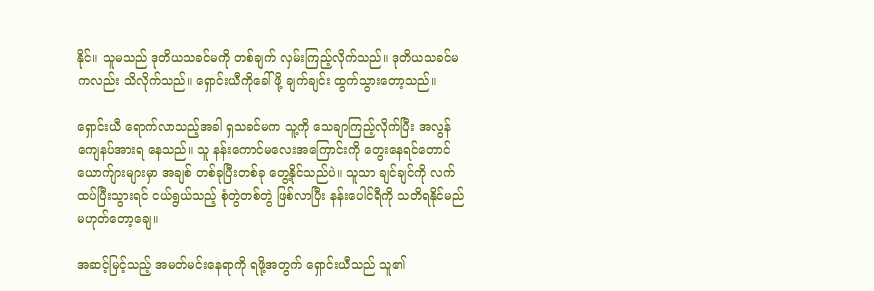နိုင်။ သူမသည် ဒုတိယသခင်မကို တစ်ချက် လှမ်းကြည့်လိုက်သည်။ ဒုတိယသခင်မကလည်း သိလိုက်သည်။ ရှောင်းယီကိုခေါ်ဖို့ ချက်ချင်း ထွက်သွားတော့သည်။

ရှောင်းယီ ရောက်လာသည့်အခါ ရှသခင်မက သူ့ကို သေချာကြည့်လိုက်ပြီး အလွန် ကျေနပ်အားရ နေသည်။ သူ နန်းကောင်မလေးအကြောင်းကို တွေးနေရင်တောင် ယောက်ျားများမှာ အချစ် တစ်ခုပြီးတစ်ခု တွေ့နိုင်သည်ပဲ။ သူသာ ချင်ချင်ကို လက်ထပ်ပြီးသွားရင် ငယ်ရွယ်သည့် စုံတွဲတစ်တွဲ ဖြစ်လာပြီး နန်းပေါင်ရီကို သတိရနိုင်မည် မဟုတ်တော့ချေ။

အဆင့်မြင့်သည့် အမတ်မင်းနေရာကို ရဖို့အတွက် ရှောင်းယီသည် သူ၏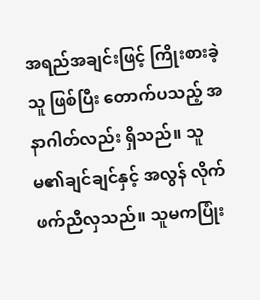အရည်အချင်းဖြင့် ကြိုးစားခဲ့သူ ဖြစ်ပြီး တောက်ပသည့် အနာဂါတ်လည်း ရှိသည်။ သူမ၏ချင်ချင်နှင့် အလွန် လိုက်ဖက်ညီလှသည်။ သူမကပြုံး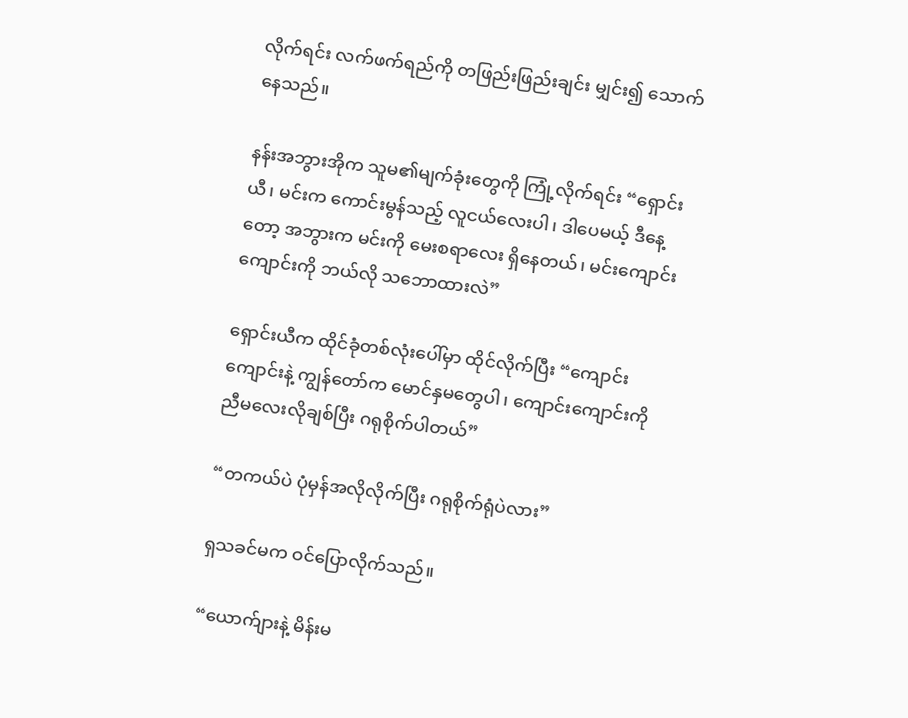လိုက်ရင်း လက်ဖက်ရည်ကို တဖြည်းဖြည်းချင်း မျှင်း၍ သောက်နေသည်။

နန်းအဘွားအိုက သူမ၏မျက်ခုံးတွေကို ကြုံ့လိုက်ရင်း “ရှောင်းယီ၊ မင်းက ကောင်းမွန်သည့် လူငယ်လေးပါ၊ ဒါပေမယ့် ဒီနေ့တော့ အဘွားက မင်းကို မေးစရာလေး ရှိနေတယ်၊ မင်းကျောင်းကျောင်းကို ဘယ်လို သဘောထားလဲ”

ရှောင်းယီက ထိုင်ခုံတစ်လုံးပေါ်မှာ ထိုင်လိုက်ပြီး “ကျောင်းကျောင်းနဲ့ ကျွန်တော်က မောင်နှမတွေပါ၊ ကျောင်းကျောင်းကို ညီမလေးလိုချစ်ပြီး ဂရုစိုက်ပါတယ်”

“တကယ်ပဲ ပုံမှန်အလိုလိုက်ပြီး ဂရုစိုက်ရုံပဲလား”

ရှသခင်မက ဝင်ပြောလိုက်သည်။

“ယောက်ျားနဲ့ မိန်းမ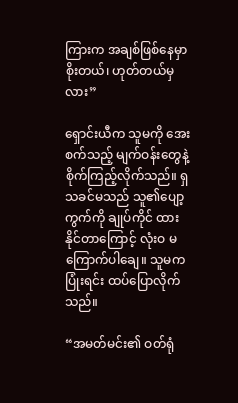ကြားက အချစ်ဖြစ်နေမှာစိုးတယ်၊ ဟုတ်တယ်မှလား”

ရှောင်းယီက သူမကို အေးစက်သည့် မျက်ဝန်းတွေနဲ့ စိုက်ကြည့်လိုက်သည်။ ရှသခင်မသည် သူ၏ပျော့ကွက်ကို ချုပ်ကိုင် ထားနိုင်တာကြောင့် လုံးဝ မကြောက်ပါချေ။ သူမကပြုံးရင်း ထပ်ပြောလိုက်သည်။

“အမတ်မင်း၏ ဝတ်ရုံ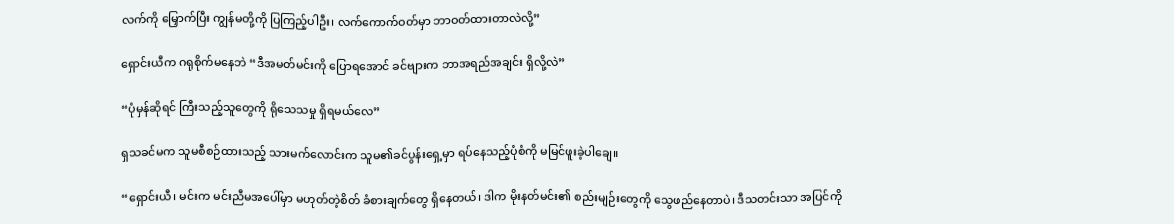လက်ကို မြှောက်ပြီး ကျွန်မတို့ကို ပြကြည့်ပါဦး၊ လက်ကောက်ဝတ်မှာ ဘာဝတ်ထားတာလဲလို့”

ရှောင်းယီက ဂရုစိုက်မနေဘဲ “ဒီအမတ်မင်းကို ပြောရအောင် ခင်ဗျားက ဘာအရည်အချင်း ရှိလို့လဲ”

“ပုံမှန်ဆိုရင် ကြီးသည့်သူတွေကို ရိုသေသမှု ရှိရမယ်လေ”

ရှသခင်မက သူမစီစဉ်ထားသည့် သားမက်လောင်းက သူမ၏ခင်ပွန်းရှေ့မှာ ရပ်နေသည့်ပုံစံကို မမြင်ဖူးခဲ့ပါချေ။

“ရှောင်းယီ၊ မင်းက မင်းညီမအပေါ်မှာ မဟုတ်တဲ့စိတ် ခံစားချက်တွေ ရှိနေတယ်၊ ဒါက မိုးနတ်မင်း၏ စည်းမျဉ်းတွေကို သွေဖည်နေတာပဲ၊ ဒီသတင်းသာ အပြင်ကို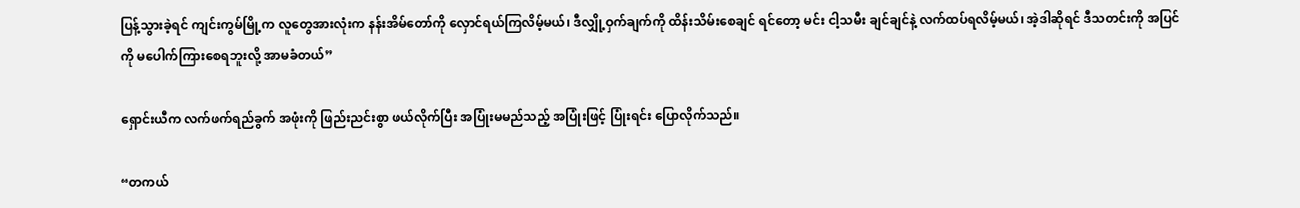ပြန့်သွားခဲ့ရင် ကျင်းကွမ်မြို့က လူတွေအားလုံးက နန်းအိမ်တော်ကို လှောင်ရယ်ကြလိမ့်မယ်၊ ဒီလျှို့ဝှက်ချက်ကို ထိန်းသိမ်းစေချင် ရင်တော့ မင်း ငါ့သမီး ချင်ချင်နဲ့ လက်ထပ်ရလိမ့်မယ်၊ အဲ့ဒါဆိုရင် ဒီသတင်းကို အပြင်ကို မပေါက်ကြားစေရဘူးလို့ အာမခံတယ်”

ရှောင်းယီက လက်ဖက်ရည်ခွက် အဖုံးကို ဖြည်းညင်းစွာ ဖယ်လိုက်ပြီး အပြုံးမမည်သည့် အပြုံးဖြင့် ပြုံးရင်း ပြောလိုက်သည်။

“တကယ်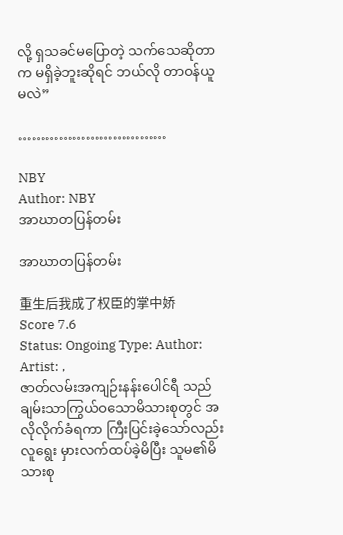လို့ ရှသခင်မပြောတဲ့ သက်သေဆိုတာက မရှိခဲ့ဘူးဆိုရင် ဘယ်လို တာဝန်ယူမလဲ”

……………………………

NBY
Author: NBY
အာဃာတပြန်တမ်း

အာဃာတပြန်တမ်း

重生后我成了权臣的掌中娇
Score 7.6
Status: Ongoing Type: Author: Artist: ,
ဇာတ်လမ်းအကျဉ်းနန်းပေါင်ရီ သည် ချမ်းသာကြွယ်ဝသောမိသားစုတွင် အလိုလိုက်ခံရကာ ကြီးပြင်းခဲ့သော်လည်း လူရွေး မှားလက်ထပ်ခဲ့မိပြီး သူမ၏မိသားစု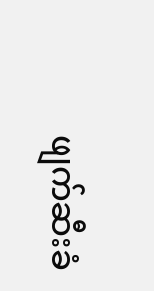ဖျက်ဆီးခံ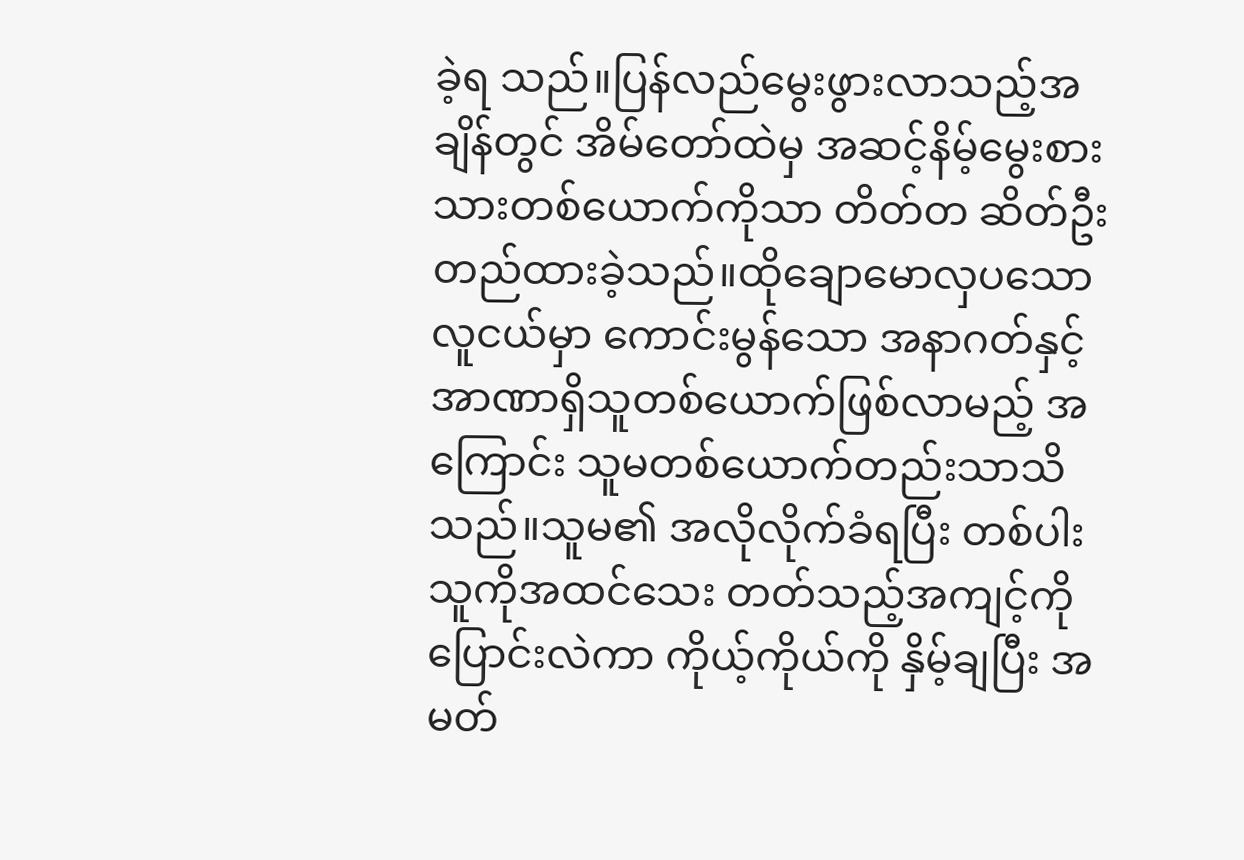ခဲ့ရ သည်။ပြန်လည်မွေးဖွားလာသည့်အချိန်တွင် အိမ်တော်ထဲမှ အဆင့်နိမ့်မွေးစားသားတစ်ယောက်ကိုသာ တိတ်တ ဆိတ်ဦးတည်ထားခဲ့သည်။ထိုချောမောလှပသော လူငယ်မှာ ကောင်းမွန်သော အနာဂတ်နှင့် အာဏာရှိသူတစ်ယောက်ဖြစ်လာမည့် အကြောင်း သူမတစ်ယောက်တည်းသာသိသည်။သူမ၏ အလိုလိုက်ခံရပြီး တစ်ပါးသူကိုအထင်သေး တတ်သည့်အကျင့်ကိုပြောင်းလဲကာ ကိုယ့်ကိုယ်ကို နှိမ့်ချပြီး အမတ်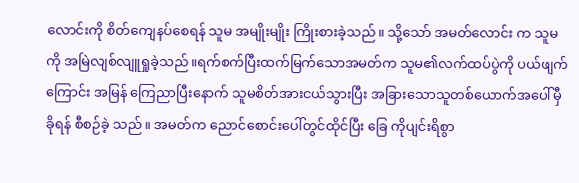လောင်းကို စိတ်ကျေနပ်စေရန် သူမ အမျိုးမျိုး ကြိုးစားခဲ့သည်။ သို့သော် အမတ်လောင်း က သူမကို အမြဲလျစ်လျူရှုခဲ့သည်။ရက်စက်ပြီးထက်မြက်သောအမတ်က သူမ၏လက်ထပ်ပွဲကို ပယ်ဖျက်ကြောင်း အမြန် ကြေညာပြီးနောက် သူမစိတ်အားငယ်သွားပြီး အခြားသောသူတစ်ယောက်အပေါ်မှီခိုရန် စီစဉ်ခဲ့ သည်။ အမတ်က ညောင်စောင်းပေါ်တွင်ထိုင်ပြီး ခြေ ကိုပျင်းရိစွာ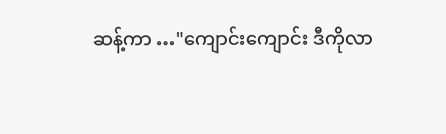ဆန့်ကာ …"ကျောင်းကျောင်း ဒီကိုလာ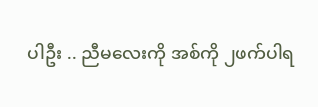ပါဦး .. ညီမလေးကို အစ်ကို ၂ဖက်ပါရ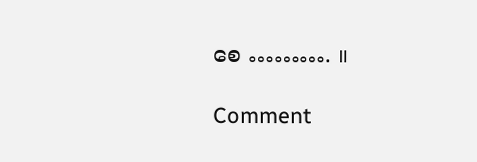စေ ………. ။

Comment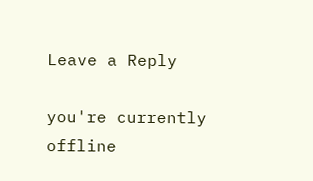Leave a Reply

you're currently offline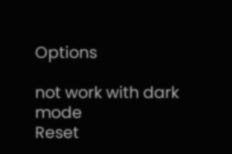Options

not work with dark mode
Reset